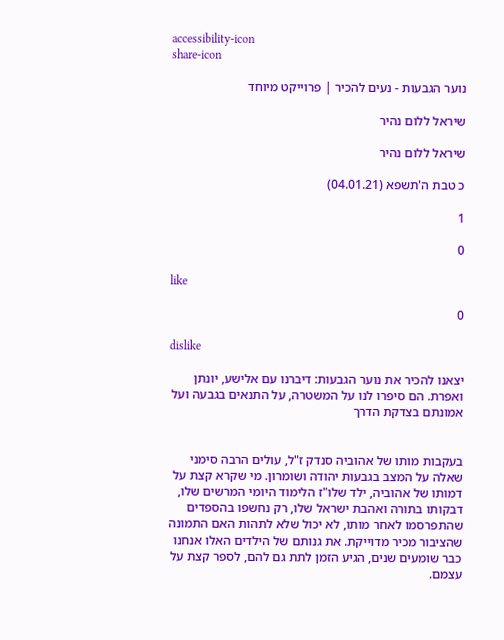accessibility-icon
share-icon

נוער הגבעות - נעים להכיר | פרוייקט מיוחד

שיראל ללום נהיר

שיראל ללום נהיר

כ טבת ה'תשפא (04.01.21)

1

0

like

0

dislike

יצאנו להכיר את נוער הגבעות: דיברנו עם אלישע, יונתן ואפרת. הם סיפרו לנו על המשטרה, על התנאים בגבעה ועל אמונתם בצדקת הדרך


בעקבות מותו של אהוביה סנדק ז"ל, עולים הרבה סימני שאלה על המצב בגבעות יהודה ושומרון. מי שקרא קצת על דמותו של אהוביה, ילד שלו"ז הלימוד היומי המרשים שלו, דבקותו בתורה ואהבת ישראל שלו, רק נחשפו בהספדים שהתפרסמו לאחר מותו, לא יכול שלא לתהות האם התמונה שהציבור מכיר מדוייקת. את גנותם של הילדים האלו אנחנו כבר שומעים שנים, הגיע הזמן לתת גם להם, לספר קצת על עצמם.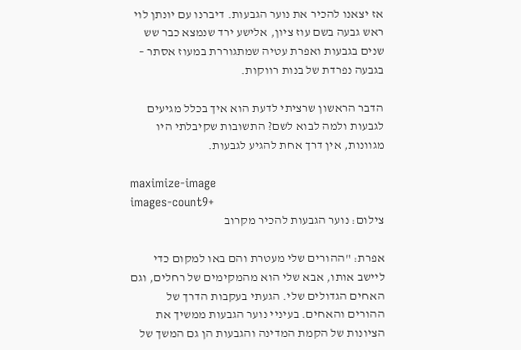אז יצאנו להכיר את נוער הגבעות. דיברנו עם יונתן לוי ראש גבעה בשם עוז ציון, אלישע ירד שנמצא כבר שש שנים בגבעות ואפרת עטיה שמתגוררת במעוז אסתר – בגבעה נפרדת של בנות רווקות.

הדבר הראשון שרציתי לדעת הוא איך בכלל מגיעים לגבעות ולמה לבוא לשם? התשובות שקיבלתי היו מגוונות, אין דרך אחת להגיע לגבעות.

maximize-image
images-count9+
צילום: נוער הגבעות להכיר מקרוב

אפרת: "ההורים שלי מעטרת והם באו למקום כדי ליישב אותו, אבא שלי הוא מהמקימים של רחלים, וגם האחים הגדולים שלי. הגעתי בעקבות הדרך של ההורים והאחים. בעיניי נוער הגבעות ממשיך את הציונות של הקמת המדינה והגבעות הן גם המשך של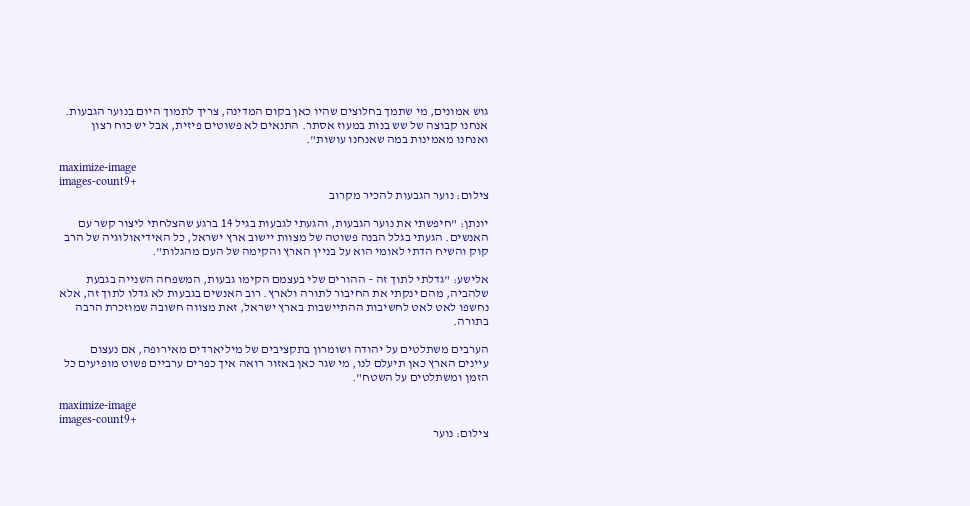גוש אמונים, מי שתמך בחלוצים שהיו כאן בקום המדינה, צריך לתמוך היום בנוער הגבעות. אנחנו קבוצה של שש בנות במעוז אסתר. התנאים לא פשוטים פיזית, אבל יש כוח רצון ואנחנו מאמינות במה שאנחנו עושות".

maximize-image
images-count9+
צילום: נוער הגבעות להכיר מקרוב

יונתן: "חיפשתי את נוער הגבעות, והגעתי לגבעות בגיל 14 ברגע שהצלחתי ליצור קשר עם האנשים. הגעתי בגלל הבנה פשוטה של מצוות יישוב ארץ ישראל, כל האידיאולוגיה של הרב קוק והשיח הדתי לאומי הוא על בניין הארץ והקימה של העם מהגלות".

אלישע: "גדלתי לתוך זה – ההורים שלי בעצמם הקימו גבעות, המשפחה השנייה בגבעת שלהביה, מהם ינקתי את החיבור לתורה ולארץ. רוב האנשים בגבעות לא גדלו לתוך זה, אלא נחשפו לאט לאט לחשיבות ההתיישבות בארץ ישראל, זאת מצווה חשובה שמוזכרת הרבה בתורה.

הערבים משתלטים על יהודה ושומרון בתקציבים של מיליארדים מאירופה, אם נעצום עיינים הארץ כאן תיעלם לנו, מי שגר כאן באזור רואה איך כפרים ערביים פשוט מופיעים כל הזמן ומשתלטים על השטח".

maximize-image
images-count9+
צילום: נוער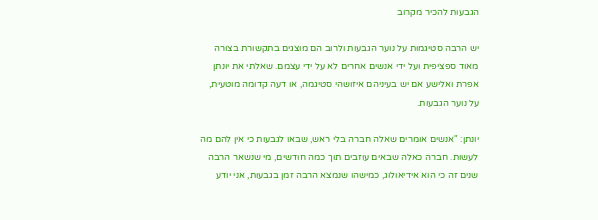הגבעות להכיר מקרוב

יש הרבה סטיגמות על נוער הגבעות ולרוב הם מוצגים בתקשורת בצורה מאוד ספציפית ועל ידי אנשים אחרים לא על ידי עצמם. שאלתי את יונתן אפרת ואלישע אם יש בעיניהם איזושהי סטיגמה, או דעה קדומה מוטעית, על נוער הגבעות.

יונתן: "אנשים אומרים שאלה חברה בלי ראש, שבאו לגבעות כי אין להם מה לעשות. חברה כאלה שבאים עוזבים תוך כמה חודשים, מי שנשאר הרבה שנים זה כי הוא אידיאולוג, כמישהו שנמצא הרבה זמן בגבעות, אני יודע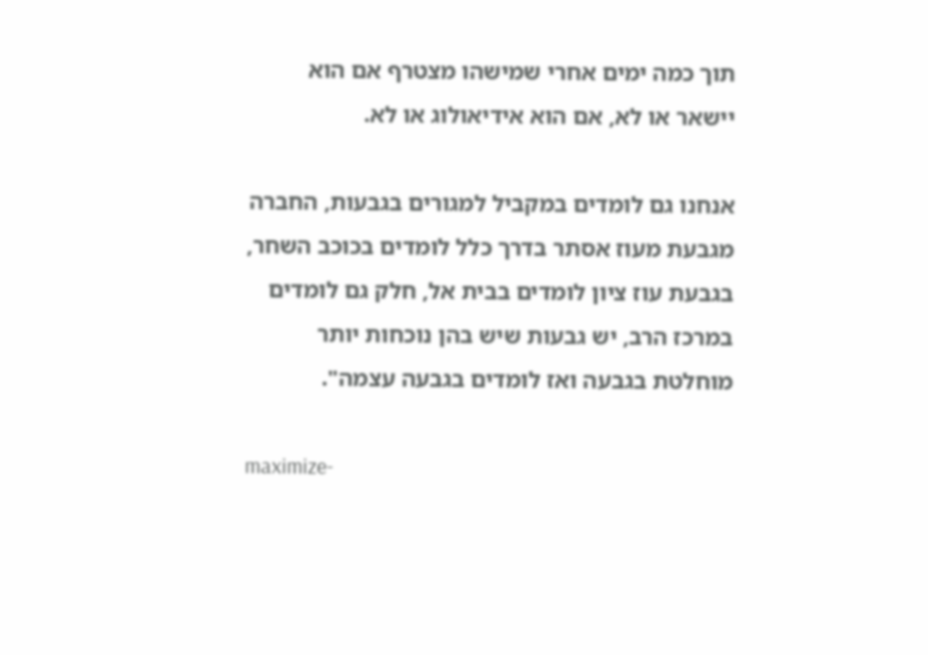תוך כמה ימים אחרי שמישהו מצטרף אם הוא יישאר או לא, אם הוא אידיאולוג או לא.

אנחנו גם לומדים במקביל למגורים בגבעות, החברה מגבעת מעוז אסתר בדרך כלל לומדים בכוכב השחר, בגבעת עוז ציון לומדים בבית אל, חלק גם לומדים במרכז הרב, יש גבעות שיש בהן נוכחות יותר מוחלטת בגבעה ואז לומדים בגבעה עצמה".

maximize-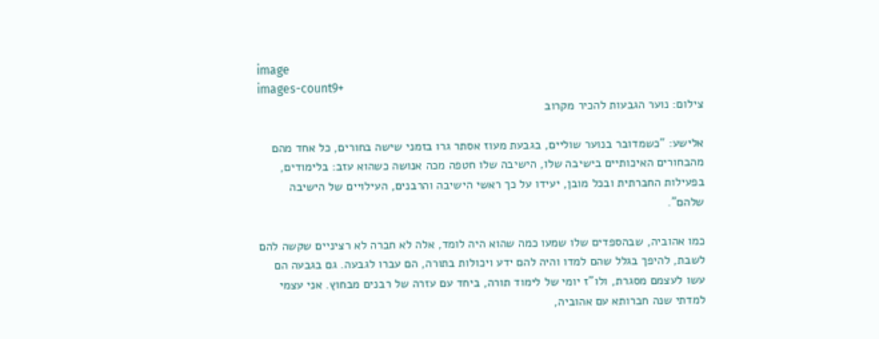image
images-count9+
צילום: נוער הגבעות להכיר מקרוב

אלישע: "כשמדובר בנוער שוליים, בגבעת מעוז אסתר גרו בזמני שישה בחורים, כל אחד מהם מהבחורים האיכותיים בישיבה שלו, הישיבה שלו חטפה מכה אנושה כשהוא עזב: בלימודים, בפעילות החברתית ובכל מובן, יעידו על כך ראשי הישיבה והרבנים, העילויים של הישיבה שלהם".

כמו אהוביה, שבהספדים שלו שמעו כמה שהוא היה לומד, אלה לא חברה לא רציניים שקשה להם לשבת, להיפך בגלל שהם למדו והיה להם ידע ויכולות בתורה, הם עברו לגבעה. גם בגבעה הם עשו לעצמם מסגרת, ולו"ז יומי של לימוד תורה, ביחד עם עזרה של רבנים מבחוץ. אני עצמי למדתי שנה חברותא עם אהוביה,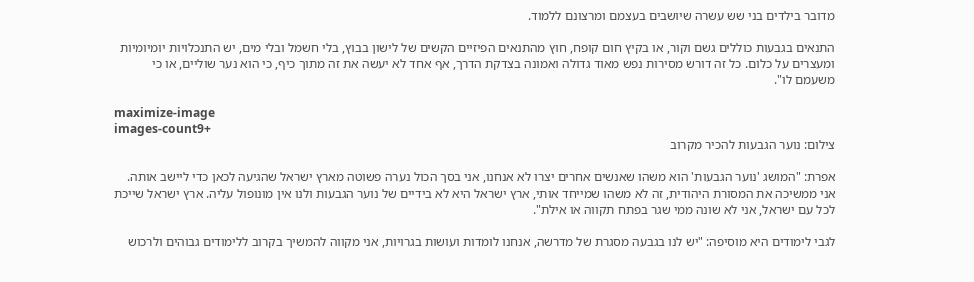מדובר בילדים בני שש עשרה שיושבים בעצמם ומרצונם ללמוד.

התנאים בגבעות כוללים גשם וקור, או בקיץ חום קופח, חוץ מהתנאים הפיזיים הקשים של לישון בבוץ, בלי חשמל ובלי מים, יש התנכלויות יומיומיות ומעצרים על כלום. כל זה דורש מסירות נפש מאוד גדולה ואמונה בצדקת הדרך, אף אחד לא יעשה את זה מתוך כיף, כי הוא נער שוליים, או כי משעמם לו".

maximize-image
images-count9+
צילום: נוער הגבעות להכיר מקרוב

אפרת: "המושג 'נוער הגבעות' הוא משהו שאנשים אחרים יצרו לא אנחנו, אני בסך הכול נערה פשוטה מארץ ישראל שהגיעה לכאן כדי ליישב אותה. אני ממשיכה את המסורת היהודית, זה לא משהו שמייחד אותי, ארץ ישראל היא לא בידיים של נוער הגבעות ולנו אין מונופול עליה. ארץ ישראל שייכת לכל עם ישראל, אני לא שונה ממי שגר בפתח תקווה או אילת".

לגבי לימודים היא מוסיפה: "יש לנו בגבעה מסגרת של מדרשה, אנחנו לומדות ועושות בגרויות, אני מקווה להמשיך בקרוב ללימודים גבוהים ולרכוש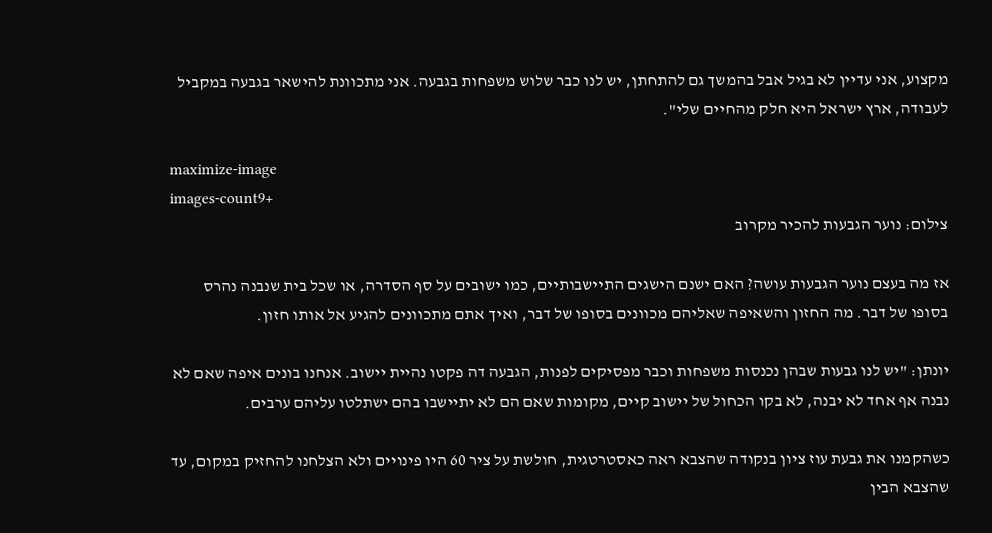מקצוע, אני עדיין לא בגיל אבל בהמשך גם להתחתן, יש לנו כבר שלוש משפחות בגבעה. אני מתכוונת להישאר בגבעה במקביל לעבודה, ארץ ישראל היא חלק מהחיים שלי".

maximize-image
images-count9+
צילום: נוער הגבעות להכיר מקרוב

אז מה בעצם נוער הגבעות עושה? האם ישנם הישגים התיישבותיים, כמו ישובים על סף הסדרה, או שכל בית שנבנה נהרס בסופו של דבר. מה החזון והשאיפה שאליהם מכוונים בסופו של דבר, ואיך אתם מתכוונים להגיע אל אותו חזון.

יונתן: "יש לנו גבעות שבהן נכנסות משפחות וכבר מפסיקים לפנות, הגבעה דה פקטו נהיית יישוב. אנחנו בונים איפה שאם לא נבנה אף אחד לא יבנה, לא בקו הכחול של יישוב קיים, מקומות שאם הם לא יתיישבו בהם ישתלטו עליהם ערבים.

כשהקמנו את גבעת עוז ציון בנקודה שהצבא ראה כאסטרטגית, חולשת על ציר 60 היו פינויים ולא הצלחנו להחזיק במקום, עד שהצבא הבין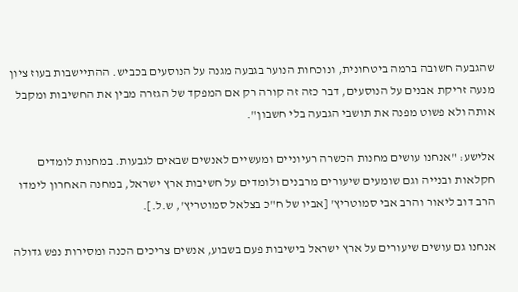שהגבעה חשובה ברמה ביטחונית, ונוכחות הנוער בגבעה מגנה על הנוסעים בכביש. ההתיישבות בעוז ציון מנעה זריקת אבנים על הנוסעים, דבר כזה זה קורה רק אם המפקד של הגזרה מבין את החשיבות ומקבל אותה ולא פשוט מפנה את תושבי הגבעה בלי חשבון".

אלישע: "אנחנו עושים מחנות הכשרה רעיוניים ומעשיים לאנשים שבאים לגבעות. במחנות לומדים חקלאות ובנייה וגם שומעים שיעורים מרבנים ולומדים על חשיבות ארץ ישראל, במחנה האחרון לימדו הרב דוב ליאור והרב אבי סמוטריץ' [אביו של ח"כ בצלאל סמוטריץ', ש.ל.].

אנחנו גם עושים שיעורים על ארץ ישראל בישיבות פעם בשבוע, אנשים צריכים הכנה ומסירות נפש גדולה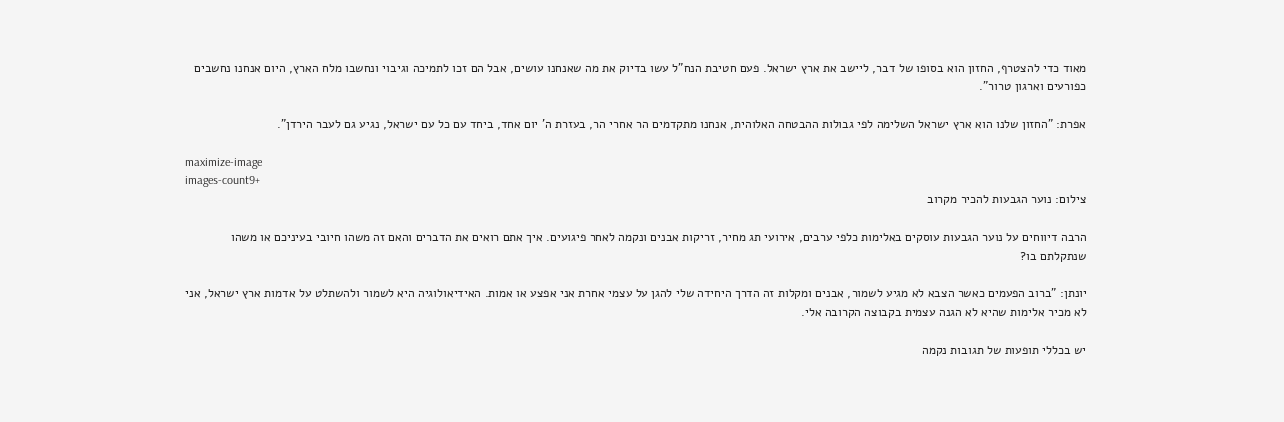מאוד כדי להצטרף, החזון הוא בסופו של דבר, ליישב את ארץ ישראל. פעם חטיבת הנח"ל עשו בדיוק את מה שאנחנו עושים, אבל הם זכו לתמיכה וגיבוי ונחשבו מלח הארץ, היום אנחנו נחשבים כפורעים וארגון טרור".

אפרת: "החזון שלנו הוא ארץ ישראל השלימה לפי גבולות ההבטחה האלוהית, אנחנו מתקדמים הר אחרי הר, בעזרת ה' יום אחד, ביחד עם כל עם ישראל, נגיע גם לעבר הירדן".

maximize-image
images-count9+
צילום: נוער הגבעות להכיר מקרוב

הרבה דיווחים על נוער הגבעות עוסקים באלימות כלפי ערבים, אירועי תג מחיר, זריקות אבנים ונקמה לאחר פיגועים. איך אתם רואים את הדברים והאם זה משהו חיובי בעיניכם או משהו שנתקלתם בו?

יונתן: "ברוב הפעמים כאשר הצבא לא מגיע לשמור, אבנים ומקלות זה הדרך היחידה שלי להגן על עצמי אחרת אני אפצע או אמות. האידיאולוגיה היא לשמור ולהשתלט על אדמות ארץ ישראל, אני לא מכיר אלימות שהיא לא הגנה עצמית בקבוצה הקרובה אלי.

יש בכללי תופעות של תגובות נקמה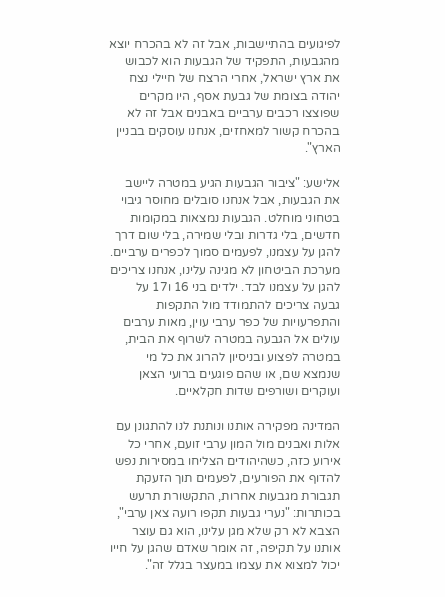לפיגועים בהתיישבות, אבל זה לא בהכרח יוצא מהגבעות, התפקיד של הגבעות הוא לכבוש את ארץ ישראל, אחרי הרצח של חיילי נצח יהודה בצומת של גבעת אסף, היו מקרים שפוצצו רכבים ערביים באבנים אבל זה לא בהכרח קשור למאחזים, אנחנו עוסקים בבניין הארץ".

אלישע: "ציבור הגבעות הגיע במטרה ליישב את הגבעות, אבל אנחנו סובלים מחוסר גיבוי בטחוני מוחלט. הגבעות נמצאות במקומות חדשים, בלי גדרות ובלי שמירה, בלי שום דרך להגן על עצמנו, לפעמים סמוך לכפרים ערביים. מערכת הביטחון לא מגינה עלינו, אנחנו צריכים להגן על עצמנו לבד. ילדים בני 16 ו17 על גבעה צריכים להתמודד מול התקפות והתפרעויות של כפר ערבי עוין, מאות ערבים עולים אל הגבעה במטרה לשרוף את הבית, במטרה לפצוע ובניסיון להרוג את כל מי שנמצא שם, או שהם פוגעים ברועי הצאן ועוקרים ושורפים שדות חקלאיים.

המדינה מפקירה אותנו ונותנת לנו להתגונן עם אלות ואבנים מול המון ערבי זועם, אחרי כל אירוע כזה, כשהיהודים הצליחו במסירות נפש להדוף את הפורעים, לפעמים תוך הזעקת תגבורת מגבעות אחרות, התקשורת תרעש בכותרות: "נערי גבעות תקפו רועה צאן ערבי", הצבא לא רק שלא מגן עלינו, הוא גם עוצר אותנו על תקיפה, זה אומר שאדם שהגן על חייו יכול למצוא את עצמו במעצר בגלל זה".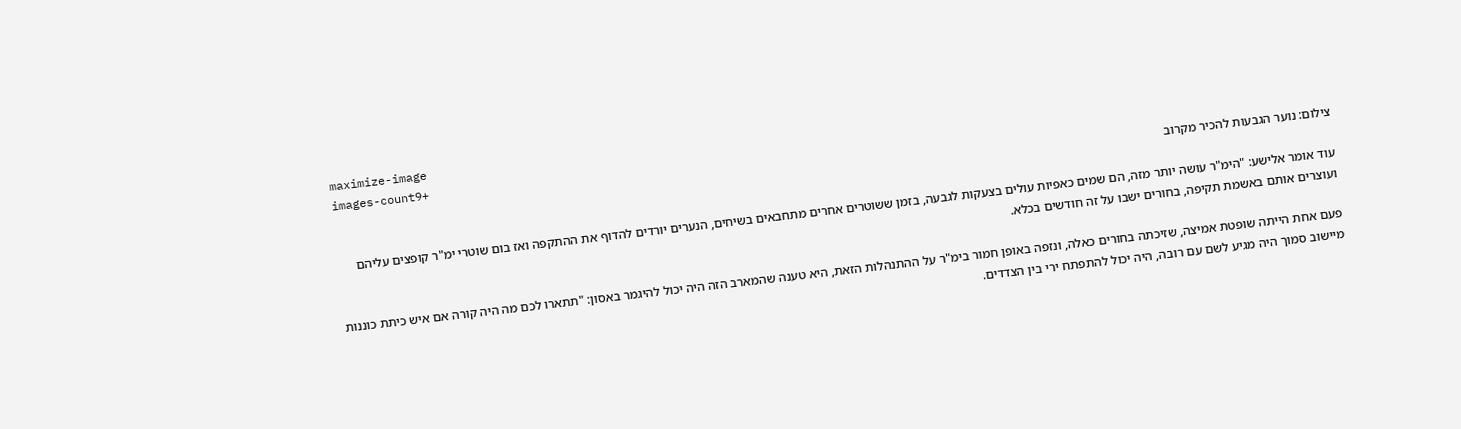maximize-image
images-count9+
צילום: נוער הגבעות להכיר מקרוב

עוד אומר אלישע: "הימ"ר עושה יותר מזה, הם שמים כאפיות עולים בצעקות לגבעה, בזמן ששוטרים אחרים מתחבאים בשיחים, הנערים יורדים להדוף את ההתקפה ואז בום שוטרי ימ"ר קופצים עליהם ועוצרים אותם באשמת תקיפה, בחורים ישבו על זה חודשים בכלא.

פעם אחת הייתה שופטת אמיצה, שזיכתה בחורים כאלה, ונזפה באופן חמור בימ"ר על ההתנהלות הזאת, היא טענה שהמארב הזה היה יכול להיגמר באסון: "תתארו לכם מה היה קורה אם איש כיתת כוננות מיישוב סמוך היה מגיע לשם עם רובה, היה יכול להתפתח ירי בין הצדדים.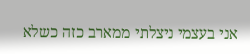אני בעצמי ניצלתי ממארב כזה כשלא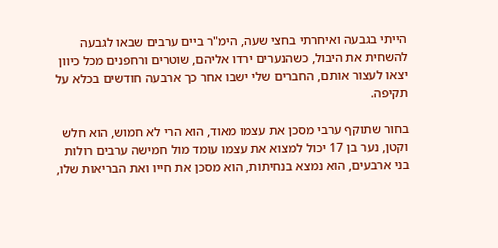הייתי בגבעה ואיחרתי בחצי שעה, הימ"ר ביים ערבים שבאו לגבעה להשחית את היבול, כשהנערים ירדו אליהם, שוטרים ורחפנים מכל כיוון יצאו לעצור אותם, החברים שלי ישבו אחר כך ארבעה חודשים בכלא על תקיפה.

בחור שתוקף ערבי מסכן את עצמו מאוד, הוא הרי לא חמוש, הוא חלש וקטן, נער בן 17 יכול למצוא את עצמו עומד מול חמישה ערבים רולות בני ארבעים, הוא נמצא בנחיתות, הוא מסכן את חייו ואת הבריאות שלו,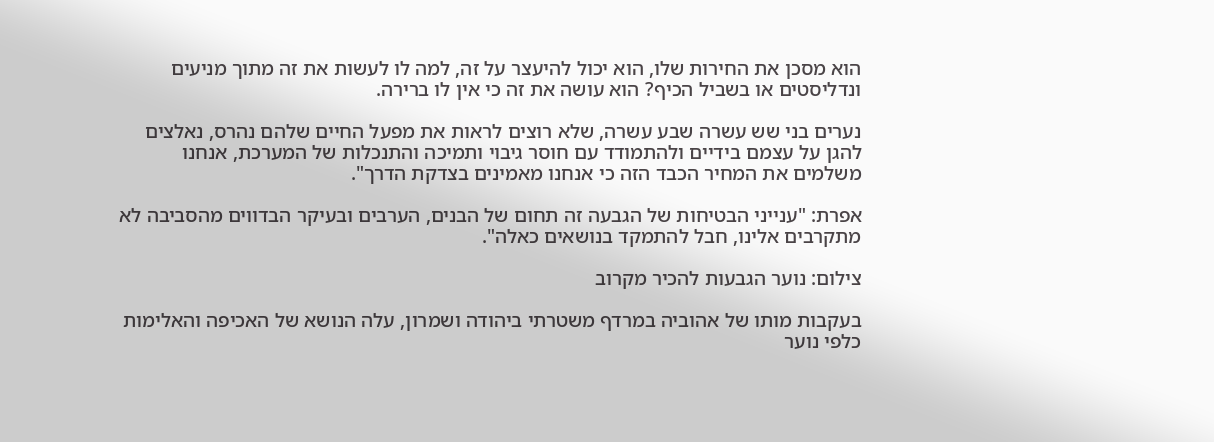הוא מסכן את החירות שלו, הוא יכול להיעצר על זה, למה לו לעשות את זה מתוך מניעים ונדליסטים או בשביל הכיף? הוא עושה את זה כי אין לו ברירה.

נערים בני שש עשרה שבע עשרה, שלא רוצים לראות את מפעל החיים שלהם נהרס, נאלצים להגן על עצמם בידיים ולהתמודד עם חוסר גיבוי ותמיכה והתנכלות של המערכת, אנחנו משלמים את המחיר הכבד הזה כי אנחנו מאמינים בצדקת הדרך".

אפרת: "ענייני הבטיחות של הגבעה זה תחום של הבנים, הערבים ובעיקר הבדווים מהסביבה לא מתקרבים אלינו, חבל להתמקד בנושאים כאלה".

צילום: נוער הגבעות להכיר מקרוב

בעקבות מותו של אהוביה במרדף משטרתי ביהודה ושמרון, עלה הנושא של האכיפה והאלימות כלפי נוער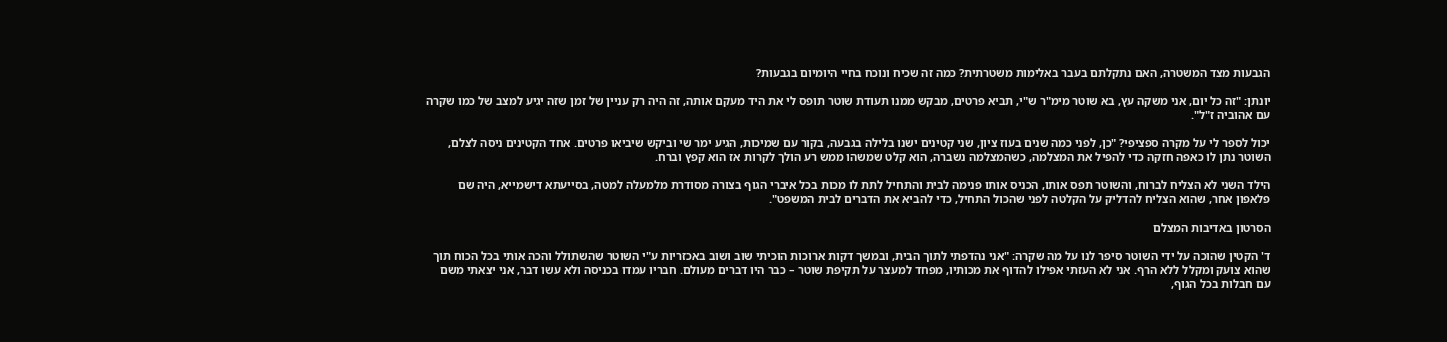הגבעות מצד המשטרה, האם נתקלתם בעבר באלימות משטרתית? כמה זה שכיח ונוכח בחיי היומיום בגבעות?

יונתן: "זה כל יום, אני משקה עץ, בא שוטר מימ"ר ש"י, תביא פרטים, מבקש ממנו תעודת שוטר תופס לי את היד מעקם אותה, זה היה רק עניין של זמן שזה יגיע למצב של כמו שקרה עם אהוביה ז"ל".

יכול לספר לי על מקרה ספציפי? "כן, לפני כמה שנים בעוז ציון, שני קטינים ישנו בלילה בגבעה, בקור עם שמיכות, הגיע ימר שי וביקש שיביאו פרטים. אחד הקטינים ניסה לצלם, השוטר נתן לו כאפה חזקה כדי להפיל את המצלמה, כשהמצלמה נשברה, הוא קלט שמשהו ממש רע הולך לקרות אז הוא קפץ וברח.

הילד השני לא הצליח לברוח, והשוטר תפס אותו, הכניס אותו פנימה לבית והתחיל לתת לו מכות בכל איברי הגוף בצורה מסודרת מלמעלה למטה, בסייעתא דישמייא, היה שם פלאפון אחר, שהוא הצליח להדליק על הקלטה לפני שהכול התחיל, כדי להביא את הדברים לבית המשפט".

הסרטון באדיבות המצלם

ד' הקטין שהוכה על ידי השוטר סיפר לנו על מה שקרה: "אני נהדפתי לתוך הבית, ובמשך דקות ארוכות הוכיתי שוב ושוב באכזריות ע"י השוטר שהשתולל והכה אותי בכל הכוח תוך שהוא צועק ומקלל ללא הרף. אני לא העזתי אפילו להדוף את מכותיו, מפחד למעצר על תקיפת שוטר – כבר היו דברים מעולם. חבריו עמדו בכניסה ולא עשו דבר, אני יצאתי משם עם חבלות בכל הגוף,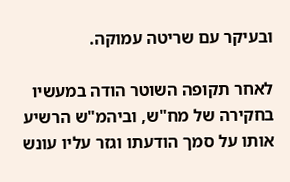ובעיקר עם שריטה עמוקה.

לאחר תקופה השוטר הודה במעשיו בחקירה של מח"ש, וביהמ"ש הרשיע אותו על סמך הודעתו וגזר עליו עונש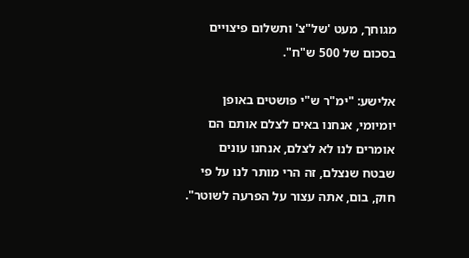מגוחך, מעט 'של"צ' ותשלום פיצויים בסכום של 500 ש"ח".

אלישע: "ימ"ר ש"י פושטים באופן יומיומי, אנחנו באים לצלם אותם הם אומרים לנו לא לצלם, אנחנו עונים שבטח שנצלם, זה הרי מותר לנו על פי חוק, בום, אתה עצור על הפרעה לשוטר".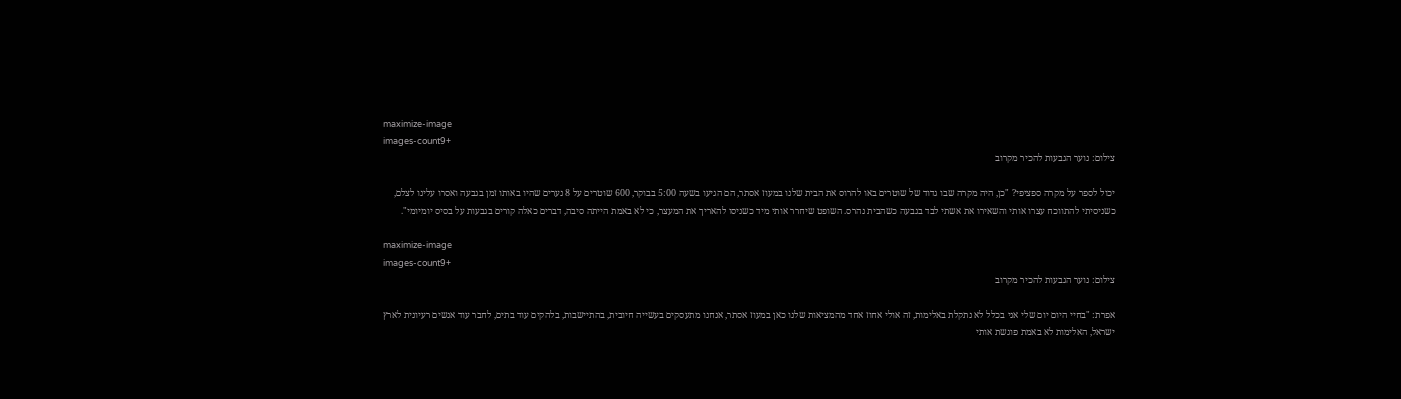maximize-image
images-count9+
צילום: נוער הגבעות להכיר מקרוב

יכול לספר על מקרה ספציפי? "כן, היה מקרה שבו גדוד של שוטרים באו להרוס את הבית שלנו במעוז אסתר, הם הגיעו בשעה 5:00 בבוקר, 600 שוטרים על 8 נערים שהיו באותו זמן בגבעה ואסרו עלינו לצלם, כשניסיתי להתווכח עצרו אותי והשאירו את אשתי לבד בגבעה כשהבית נהרס. השופט שיחרר אותי מיד כשניסו להאריך את המעצר, כי לא באמת הייתה סיבה, דברים כאלה קורים בגבעות על בסיס יומיומי".

maximize-image
images-count9+
צילום: נוער הגבעות להכיר מקרוב

אפרת: "בחיי היום יום שלי אני בכלל לא נתקלת באלימות, זה אולי אחוז אחד מהמציאות שלנו כאן במעוז אסתר, אנחנו מתעסקים בעשייה חיובית, בהתיישבות, בלהקים עוד בתים, לחבר עוד אנשים רעיונית לארץ ישראל, האלימות לא באמת פוגשת אותי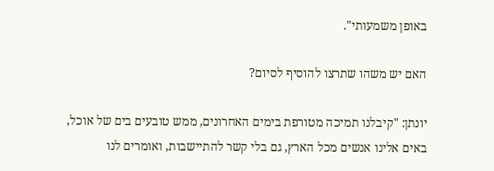באופן משמעותי".

האם יש משהו שתרצו להוסיף לסיום?

יונתן: "קיבלנו תמיכה מטורפת בימים האחרונים, ממש טובעים בים של אוכל, באים אלינו אנשים מכל הארץ, גם בלי קשר להתיישבות, ואומרים לנו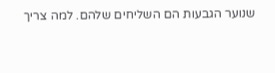שנוער הגבעות הם השליחים שלהם. למה צריך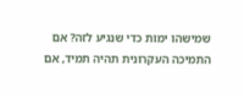שמישהו ימות כדי שנגיע לזה? אם התמיכה העקרונית תהיה תמיד, אם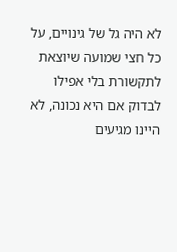לא היה גל של גינויים, על כל חצי שמועה שיוצאת לתקשורת בלי אפילו לבדוק אם היא נכונה, לא היינו מגיעים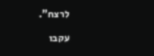לרצח".

עקבו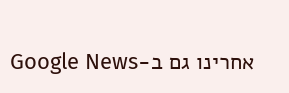אחרינו גם ב-Google News